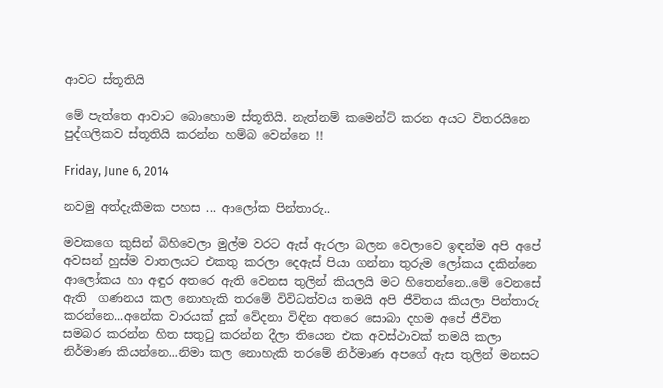ආවට ස්තූතියි

මේ පැත්තෙ ආවාට බොහොම ස්තූතියි. නැත්නම් කමෙන්ට් කරන අයට විතරයිනෙ පුද්ගලිකව ස්තූතියි කරන්න හම්බ වෙන්නෙ !!

Friday, June 6, 2014

නවමු අත්දැකීමක පහස ... ආලෝක පින්තාරු..

මවකගෙ කුසින් බිහිවෙලා මුල්ම වරට ඇස් ඇරලා බලන වෙලාවෙ ඉඳන්ම අපි අපේ අවසන් හුස්ම වාතලයට එකතු කරලා දෙඇස් පියා ගන්නා තුරුම ලෝකය දකින්නෙ ආලෝකය හා අඳුර අතරෙ ඇති වෙනස තුලින් කියලයි මට හිතෙන්නෙ..මේ වෙනසේ ඇති  ගණනය කල නොහැකි තරමේ විවිධත්වය තමයි අපි ජීවිතය කියලා පින්තාරු කරන්නෙ...අනේක වාරයක් දුක් වේදනා විඳින අතරෙ සොබා දහම අපේ ජීවිත සමබර කරන්න හිත සතුටු කරන්න දීලා තියෙන එක අවස්ථාවක් තමයි කලා නිර්මාණ කියන්නෙ...නිමා කල නොහැකි තරමේ නිර්මාණ අපගේ ඇස තුලින් මනසට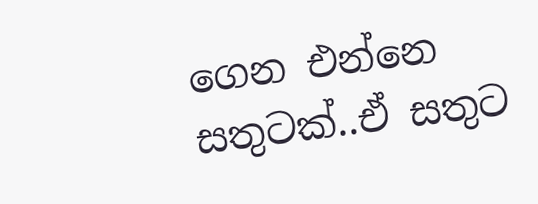ගෙන එන්නෙ සතුටක්..ඒ සතුට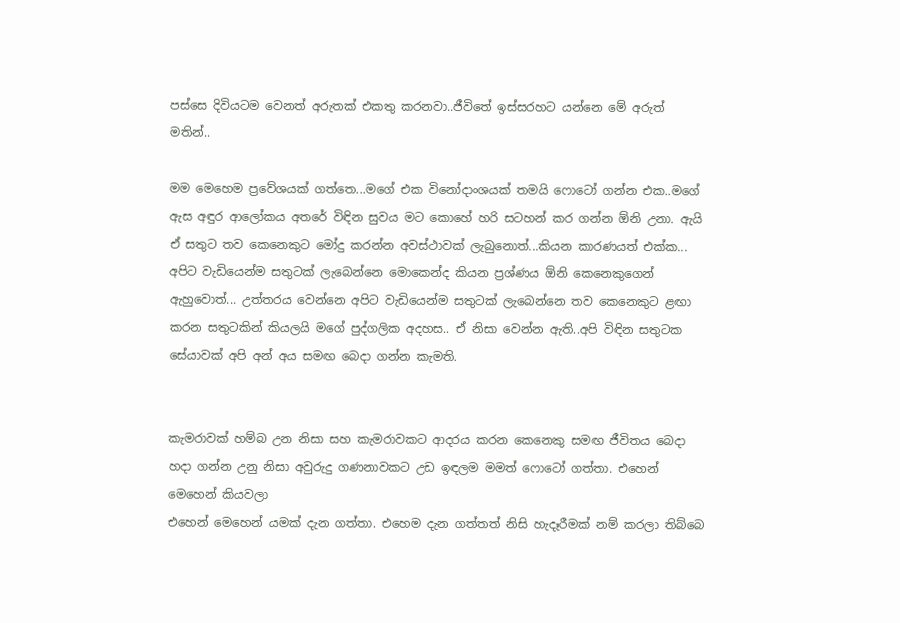පස්සෙ දිවියටම වෙනත් අරුතක් එකතු කරනවා..ජීවිතේ ඉස්සරහට යන්නෙ මේ අරුත් මතින්..

මම මෙහෙම ප්‍රවේශයක් ගත්තෙ...මගේ එක විනෝදාංශයක් තමයි ෆොටෝ ගන්න එක..මගේ ඇස අඳුර ආලෝකය අතරේ විඳින සුවය මට කොහේ හරි සටහන් කර ගන්න ඕනි උනා. ඇයි ඒ සතුට තව කෙනෙකුට මෝදු කරන්න අවස්ථාවක් ලැබුනොත්...කියන කාරණයත් එක්ක... අපිට වැඩියෙන්ම සතුටක් ලැබෙන්නෙ මොකෙන්ද කියන ප්‍රශ්ණය ඕනි කෙනෙකුගෙන් ඇහුවොත්... උත්තරය වෙන්නෙ අපිට වැඩියෙන්ම සතුටක් ලැබෙන්නෙ තව කෙනෙකුට ළඟා කරන සතුටකින් කියලයි මගේ පුද්ගලික අදහස.. ඒ නිසා වෙන්න ඇති..අපි විඳින සතුටක සේයාවක් අපි අන් අය සමඟ බෙදා ගන්න කැමති.


කැමරාවක් හම්බ උන නිසා සහ කැමරාවකට ආදරය කරන කෙනෙකු සමඟ ජීවිතය බෙදා හදා ගන්න උනු නිසා අවුරුදු ගණනාවකට උඩ ඉඳලම මමත් ෆොටෝ ගත්තා. එහෙන් මෙහෙන් කියවලා
එහෙන් මෙහෙන් යමක් දැන ගත්තා. එහෙම දැන ගත්තත් නිසි හැදෑරීමක් නම් කරලා තිබ්බෙ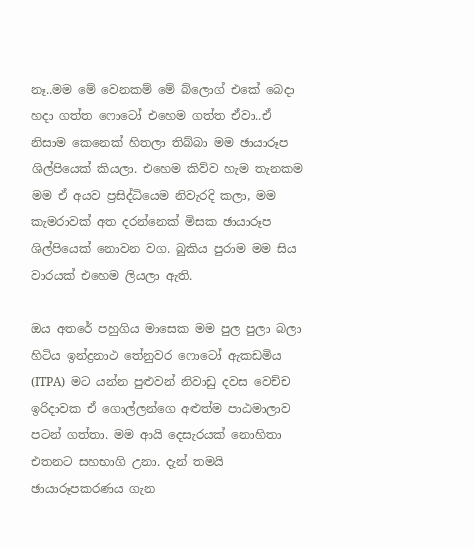නෑ..මම මේ වෙනකම් මේ බ්ලොග් එකේ බෙදා හදා ගත්ත ෆොටෝ එහෙම ගත්ත ඒවා..ඒ නිසාම කෙනෙක් හිතලා තිබ්බා මම ඡායාරූප ශිල්පියෙක් කියලා. එහෙම කිව්ව හැම තැනකම මම ඒ අයව ප්‍රසිද්ධියෙම නිවැරදි කලා, මම කැමරාවක් අත දරන්නෙක් මිසක ඡායාරූප ශිල්පියෙක් නොවන වග. බුකිය පුරාම මම සිය වාරයක් එහෙම ලියලා ඇති.

ඔය අතරේ පහුගිය මාසෙක මම පුල පුලා බලා හිටිය ඉන්ද්‍රනාථ තේනුවර ෆොටෝ ඇකඩමිය (ITPA)  මට යන්න පුළුවන් නිවාඩු දවස වෙච්ච ඉරිදාවක ඒ ගොල්ලන්ගෙ අළුත්ම පාඨමාලාව පටන් ගත්තා. මම ආයි දෙසැරයක් නොහිතා එතනට සහභාගි උනා. දැන් තමයි ඡායාරූපකරණය ගැන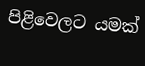පිළිවෙලට යමක්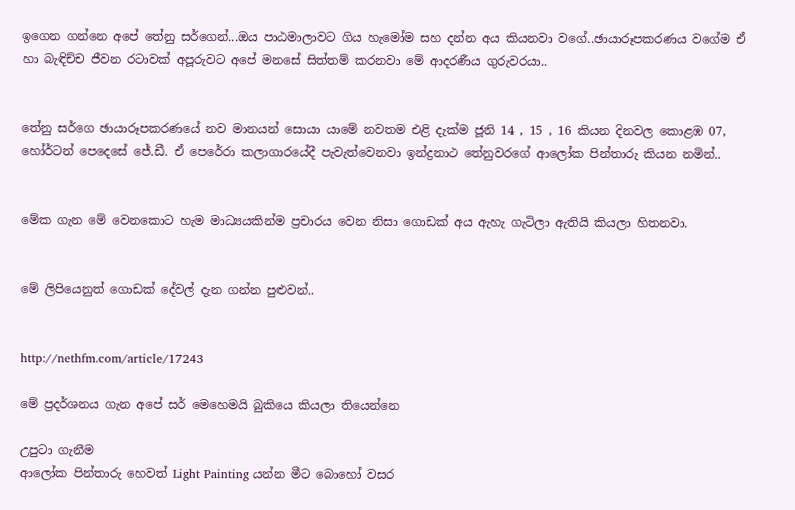ඉගෙන ගන්නෙ අපේ තේනු සර්ගෙන්...ඔය පාඨමාලාවට ගිය හැමෝම සහ දන්න අය කියනවා වගේ..ඡායාරූපකරණය වගේම ඒ හා බැඳිච්ච ජීවන රටාවක් අපූරුවට අපේ මනසේ සිත්තම් කරනවා මේ ආදරණීය ගුරුවරයා..


තේනු සර්ගෙ ඡායාරූපකරණයේ නව මානයන් සොයා යාමේ නවතම එළි දැක්ම ජූනි 14 , 15 , 16 කියන දිනවල කොළඹ 07, හෝර්ටන් පෙදෙසේ ජේ.ඩී. ඒ පෙරේරා කලාගාරයේදී පැවැත්වෙනවා ඉන්ද්‍රනාථ තේනුවරගේ ආලෝක පින්තාරු කියන නමින්..


මේක ගැන මේ වෙනකොට හැම මාධ්‍යයකින්ම ප්‍රචාරය වෙන නිසා ගොඩක් අය ඇහැ ගැටිලා ඇතියි කියලා හිතනවා.


මේ ලිපියෙනුත් ගොඩක් දේවල් දැන ගන්න පුළුවන්..


http://nethfm.com/article/17243

මේ ප්‍රදර්ශනය ගැන අපේ සර් මෙහෙමයි බුකියෙ කියලා තියෙන්නෙ

උපුටා ගැනීම
ආලෝක පින්තාරු හෙවත් Light Painting යන්න මීට බොහෝ වසර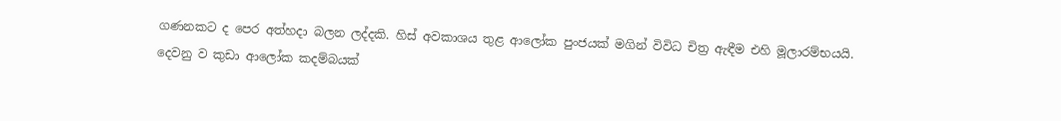ගණනකට ද පෙර අත්හදා බලන ලද්දකි. හිස් අවකාශය තුළ ආලෝක පුංජයක් මගින් විවිධ චිත්‍ර ඇඳීම එහි මූලාරම්භයයි.
දෙවනු ව කුඩා ආලෝක කදම්බයක්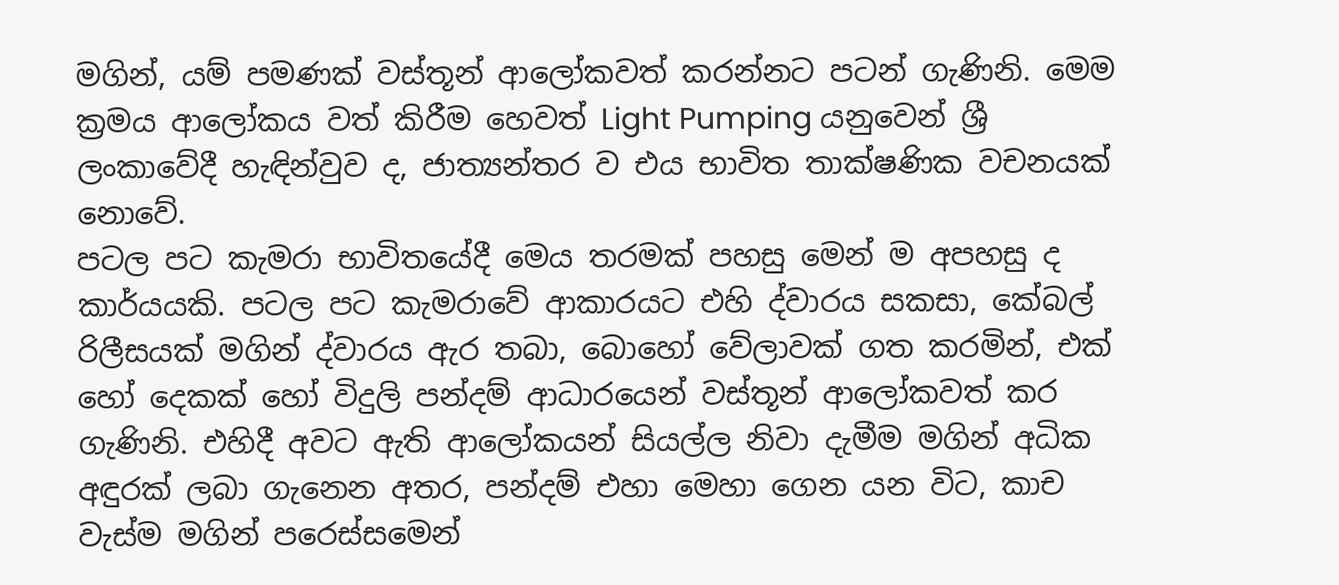මගින්, යම් පමණක් වස්තූන් ආලෝකවත් කරන්නට පටන් ගැණිනි. මෙම ක්‍රමය ආලෝකය වත් කිරීම හෙවත් Light Pumping යනුවෙන් ශ්‍රී ලංකාවේදී හැඳින්වුව ද, ජාත්‍යන්තර ව එය භාවිත තාක්ෂණික වචනයක් නොවේ.
පටල පට කැමරා භාවිතයේදී මෙය තරමක් පහසු මෙන් ම අපහසු ද කාර්යයකි. පටල පට කැමරාවේ ආකාරයට එහි ද්වාරය සකසා, කේබල් රිලීසයක් මගින් ද්වාරය ඇර තබා, බොහෝ වේලාවක් ගත කරමින්, එක් හෝ දෙකක් හෝ විදුලි පන්දම් ආධාරයෙන් වස්තූන් ආලෝකවත් කර ගැණිනි. එහිදී අවට ඇති ආලෝකයන් සියල්ල නිවා දැමීම මගින් අධික අඳුරක් ලබා ගැනෙන අතර, පන්දම් එහා මෙහා ගෙන යන විට, කාච වැස්ම මගින් පරෙස්සමෙන්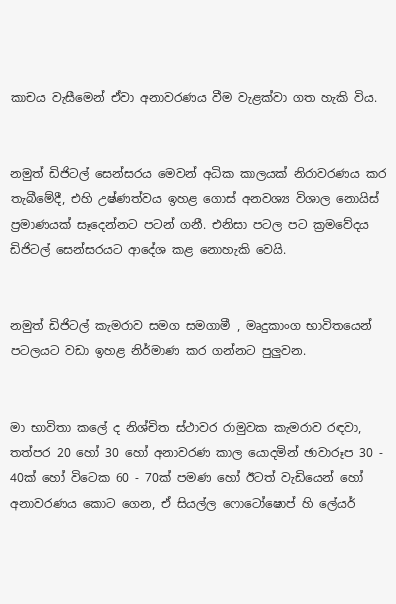කාචය වැසීමෙන් ඒවා අනාවරණය වීම වැළක්වා ගත හැකි විය.


නමුත් ඩිජිටල් සෙන්සරය මෙවන් අධික කාලයක් නිරාවරණය කර තැබීමේදී, එහි උෂ්ණත්වය ඉහළ ගොස් අනවශ්‍ය විශාල නොයිස් ප්‍රමාණයක් සෑදෙන්නට පටන් ගනී. එනිසා පටල පට ක්‍රමවේදය ඩිජිටල් සෙන්සරයට ආදේශ කළ නොහැකි වෙයි.


නමුත් ඩිජිටල් කැමරාව සමග සමගාමී , මෘදුකාංග භාවිතයෙන් පටලයට වඩා ඉහළ නිර්මාණ කර ගන්නට පුලුවන.


මා භාවිතා කලේ ද නිශ්චිත ස්ථාවර රාමුවක කැමරාව රඳවා, තත්පර 20 හෝ 30 හෝ අනාවරණ කාල යොදමින් ඡාවාරූප 30 - 40ක් හෝ විටෙක 60 - 70ක් පමණ හෝ ඊටත් වැඩියෙන් හෝ අනාවරණය කොට ගෙන, ඒ සියල්ල ෆොටෝෂොප් හි ලේයර්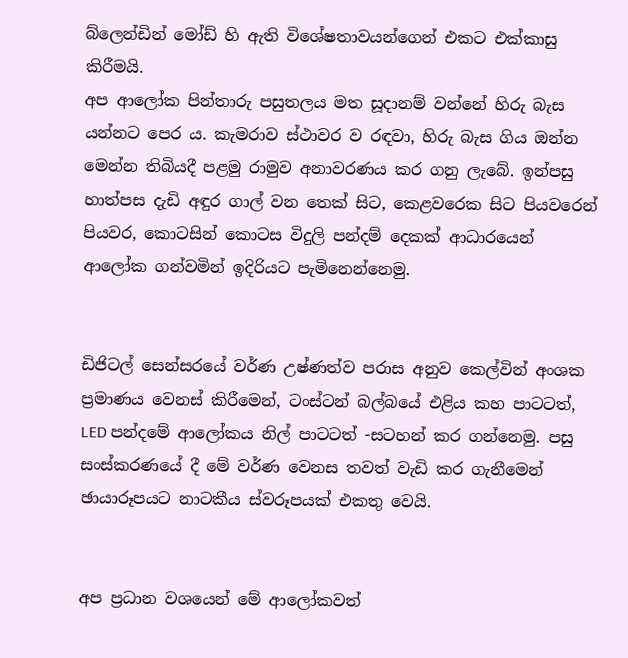බ්ලෙන්ඩින් මෝඩ් හි ඇති විශේෂතාවයන්ගෙන් එකට එක්කාසු කිරීමයි.
අප ආලෝක පින්තාරු පසුතලය මත සූදානම් වන්නේ හිරු බැස යන්නට පෙර ය. කැමරාව ස්ථාවර ව රඳවා, හිරු බැස ගිය ඔන්න මෙන්න තිබියදී පළමු රාමුව අනාවරණය කර ගනු ලැබේ. ඉන්පසු හාත්පස දැඩි අඳුර ගාල් වන තෙක් සිට, කෙළවරෙක සිට පියවරෙන් පියවර, කොටසින් කොටස විදුලි පන්දම් දෙකක් ආධාරයෙන් ආලෝක ගන්වමින් ඉදිරියට පැමිනෙන්නෙමු.


ඩිජිටල් සෙන්සරයේ වර්ණ උෂ්ණත්ව පරාස අනුව කෙල්වින් අංශක ප්‍රමාණය වෙනස් කිරීමෙන්, ටංස්ටන් බල්බයේ එළිය කහ පාටටත්, LED පන්දමේ ආලෝකය නිල් පාටටත් -සටහන් කර ගන්නෙමු. පසු සංස්කරණයේ දී මේ වර්ණ වෙනස තවත් වැඩි කර ගැනීමෙන් ඡායාරූපයට නාටකීය ස්වරූපයක් එකතු වෙයි.


අප ප්‍රධාන වශයෙන් මේ ආලෝකවත්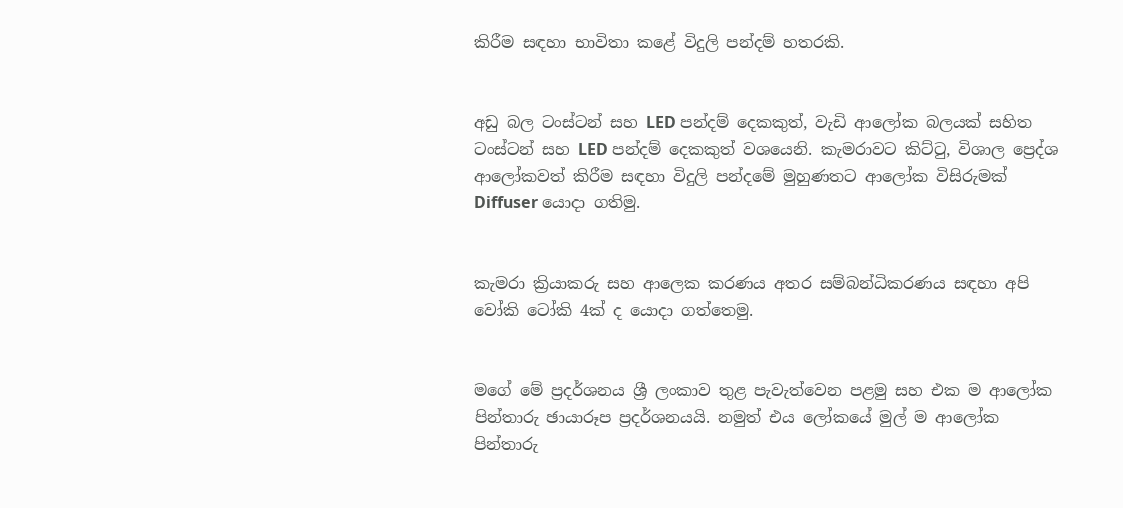කිරීම සඳහා භාවිතා කළේ විදුලි පන්දම් හතරකි.


අඩු බල ටංස්ටන් සහ LED පන්දම් දෙකකුත්, වැඩි ආලෝක බලයක් සහිත ටංස්ටන් සහ LED පන්දම් දෙකකුත් වශයෙනි. කැමරාවට කිට්ටු, විශාල ප්‍රෙද්ශ ආලෝකවත් කිරීම සඳහා විදුලි පන්දමේ මුහුණතට ආලෝක විසිරුමක් Diffuser යොදා ගතිමු.


කැමරා ක්‍රියාකරු සහ ආලෙක කරණය අතර සම්බන්ධිකරණය සඳහා අපි වෝකි ටෝකි 4ක් ද යොදා ගත්තෙමු.


මගේ මේ ප්‍රදර්ශනය ශ්‍රී ලංකාව තුළ පැවැත්වෙන පළමු සහ එක ම ආලෝක පින්තාරු ඡායාරූප ප්‍රදර්ශනයයි. නමුත් එය ලෝකයේ මුල් ම ආලෝක පින්තාරු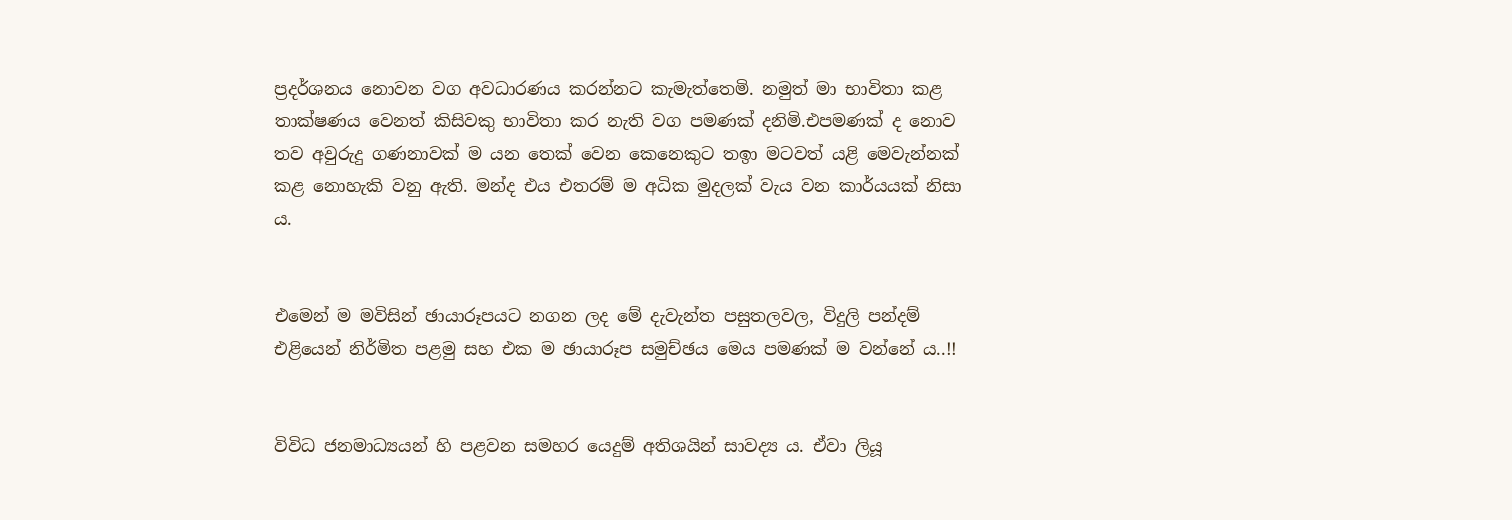ප්‍රදර්ශනය නොවන වග අවධාරණය කරන්නට කැමැත්තෙමි. නමුත් මා භාවිතා කළ තාක්ෂණය වෙනත් කිසිවකු භාවිතා කර නැති වග පමණක් දනිමි.එපමණක් ද නොව තව අවුරුදු ගණනාවක් ම යන තෙක් වෙන කෙනෙකුට තඉා මටවත් යළි මෙවැන්නක් කළ නොහැකි වනු ඇති. මන්ද එය එතරම් ම අධික මුදලක් වැය වන කාර්යයක් නිසා ය.


එමෙන් ම මවිසින් ඡායාරූපයට නගන ලද මේ දැවැන්ත පසුතලවල, විදුලි පන්දම් එළියෙන් නිර්මිත පළමු සහ එක ම ඡායාරූප සමුච්ඡය මෙය පමණක් ම වන්නේ ය..!!


විවිධ ජනමාධ්‍යයන් හි පළවන සමහර යෙදුම් අතිශයින් සාවද්‍ය ය. ඒවා ලියූ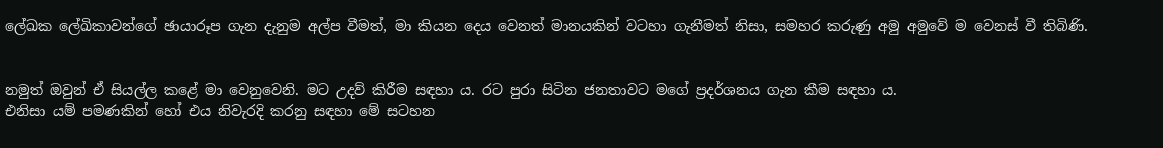ලේඛක ලේඛිකාවන්ගේ ඡායාරූප ගැන දැනුම අල්ප වීමත්, මා කියන දෙය වෙනත් මානයකින් වටහා ගැනීමත් නිසා, සමහර කරුණු අමු අමුවේ ම වෙනස් වී තිබිණි.


නමුත් ඔවුන් ඒ සියල්ල කළේ මා වෙනුවෙනි. මට උදව් කිරීම සඳහා ය. රට පුරා සිටින ජනතාවට මගේ ප්‍රදර්ශනය ගැන කීම සඳහා ය.
එනිසා යම් පමණකින් හෝ එය නිවැරදි කරනු සඳහා මේ සටහන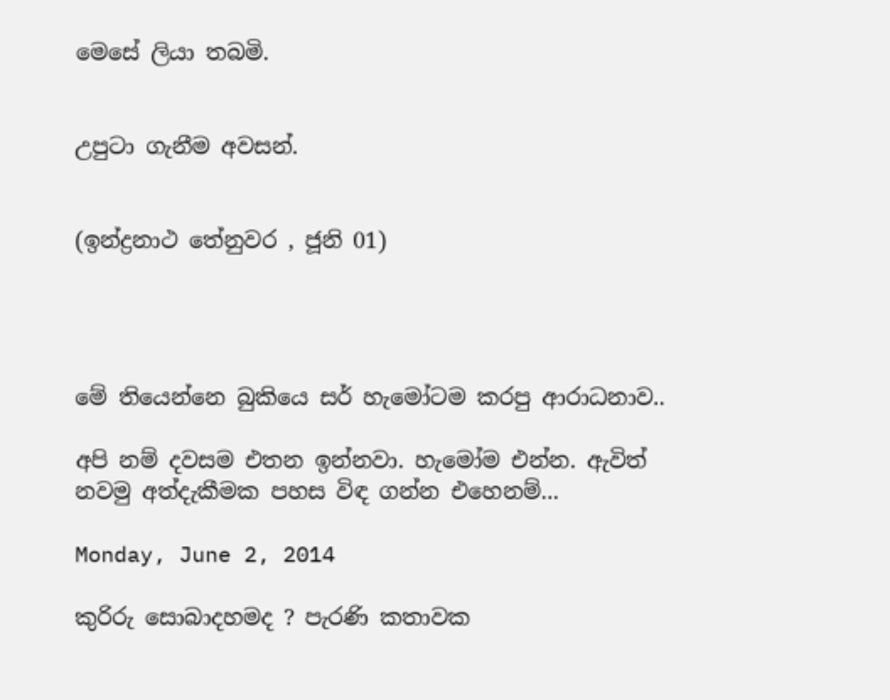මෙසේ ලියා තබමි.


උපුටා ගැනීම අවසන්.


(ඉන්ද්‍රනාථ තේනුවර , ජූනි 01)




මේ තියෙන්නෙ බුකියෙ සර් හැමෝටම කරපු ආරාධනාව..

අපි නම් දවසම එතන ඉන්නවා. හැමෝම එන්න. ඇවිත් නවමු අත්දැකීමක පහස විඳ ගන්න එහෙනම්...

Monday, June 2, 2014

කුරිරු සොබාදහමද ? පැරණි කතාවක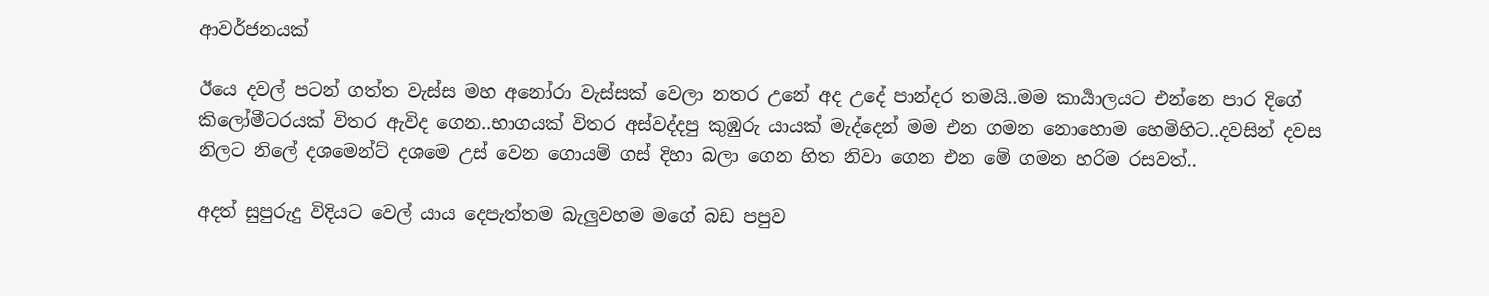ආවර්ජනයක්

ඊයෙ දවල් පටන් ගත්ත වැස්ස මහ අනෝරා වැස්සක් වෙලා නතර උනේ අද උදේ පාන්දර තමයි..මම කාර්‍යාලයට එන්නෙ පාර දිගේ කිලෝමීටරයක් විතර ඇවිද ගෙන..භාගයක් විතර අස්වද්දපු කුඹුරු යායක් මැද්දෙන් මම එන ගමන නොහොම හෙමිහිට..දවසින් දවස නිලට නිලේ දශමෙන්ට් දශමෙ උස් වෙන ගොයම් ගස් දිහා බලා ගෙන හිත නිවා ගෙන එන මේ ගමන හරිම රසවත්..

අදත් සුපුරුදු විදියට වෙල් යාය දෙපැත්තම බැලුවහම මගේ බඩ පපුව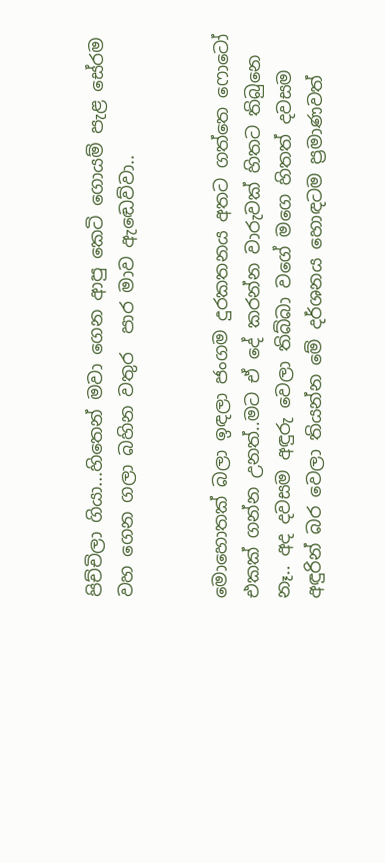පිච්චිලා ගියා...හිතෙන් මවා ගෙන ආපු කෙටි ගොයම් පැළ සේරම වහ ගෙන ගලා බහින වතුර  පාර මාව ඇඬෙව්වා..


මොහොතක් බලා ඉඳලා ජංගම දුරකතනය අතට ගත්තෙ ෆොටෝ එකක් ගන්න උනත්..මට ඒ දේ කරන්න වාරුවක් හිතට තිබුනෙ නෑ.. අද දවසම අඳුරු වෙලා තිබ්බා වගේ මගෙ හිතත් දවසම අඳුරින් බර වෙලා තියන්න මේ දර්ශනය හොඳටම ප්‍රමාණවත්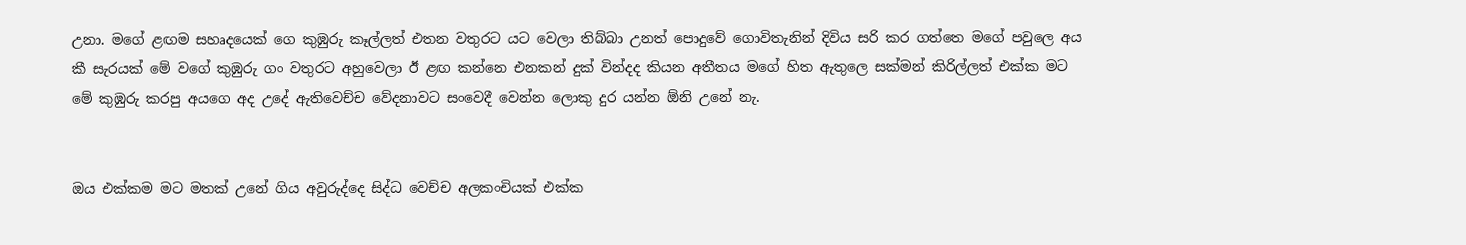උනා. මගේ ළඟම සහෘදයෙක් ගෙ කුඹුරු කෑල්ලත් එතන වතුරට යට වෙලා තිබ්බා උනත් පොදුවේ ගොවිතැනින් දිවිය සරි කර ගත්තෙ මගේ පවුලෙ අය කී සැරයක් මේ වගේ කුඹුරු ගං වතුරට අහුවෙලා ඊ ළඟ කන්නෙ එනකන් දුක් වින්දද කියන අතීතය මගේ හිත ඇතුලෙ සක්මන් කිරිල්ලත් එක්ක මට මේ කුඹුරු කරපු අයගෙ අද උදේ ඇතිවෙච්ච වේදනාවට සංවෙදී වෙන්න ලොකු දුර යන්න ඕනි උනේ නැ.


ඔය එක්කම මට මතක් උනේ ගිය අවුරුද්දෙ සිද්ධ වෙච්ච අලකංචියක් එක්ක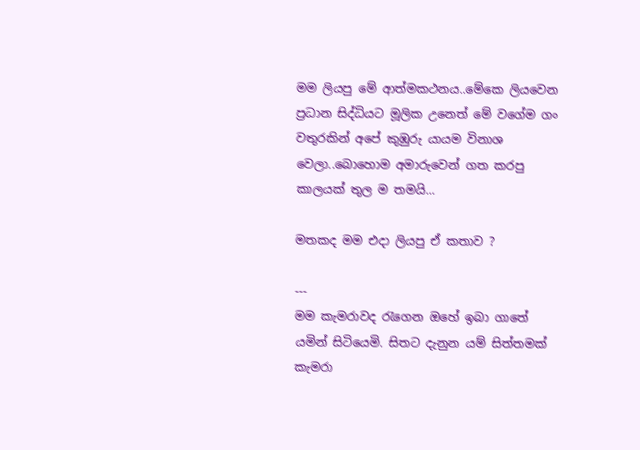මම ලියපු මේ ආත්මකථනය..මේකෙ ලියවෙන ප්‍රධාන සිද්ධියට මූලික උනෙත් මේ වගේම ගං වතුරකින් අපේ කුඹුරු යායම විනාශ වෙලා..බොහොම අමාරුවෙන් ගත කරපු කාලයක් තුල ම තමයි...

මතකද මම එදා ලියපු ඒ කතාව ?

---
මම කැමරාවද රැගෙන ඔහේ ඉබා ගාතේ යමින් සිටියෙමි. සිතට දැනුන යම් සිත්තමක් කැමරා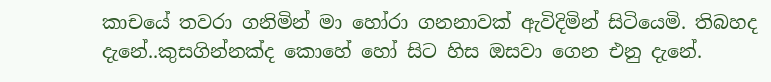කාචයේ තවරා ගනිමින් මා හෝරා ගනනාවක් ඇවිදිමින් සිටියෙමි. තිබහද දැනේ..කුසගින්නක්ද කොහේ හෝ සිට හිස ඔසවා ගෙන එනු දැනේ.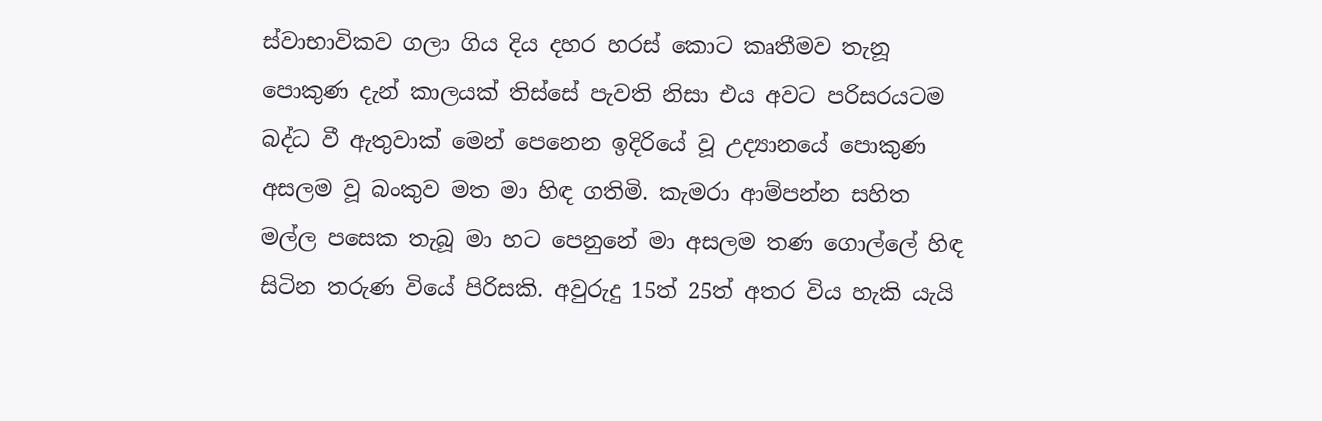ස්වාභාවිකව ගලා ගිය දිය දහර හරස් කොට කෘතීමව තැනූ පොකුණ දැන් කාලයක් තිස්සේ පැවති නිසා එය අවට පරිසරයටම බද්ධ වී ඇතුවාක් මෙන් පෙනෙන ඉදිරියේ වූ උද්‍යානයේ පොකුණ අසලම වූ බංකුව මත මා හිඳ ගතිමි. කැමරා ආම්පන්න සහිත මල්ල පසෙක තැබූ මා හට පෙනුනේ මා අසලම තණ ගොල්ලේ හිඳ සිටින තරුණ වියේ පිරිසකි. අවුරුදු 15ත් 25ත් අතර විය හැකි යැයි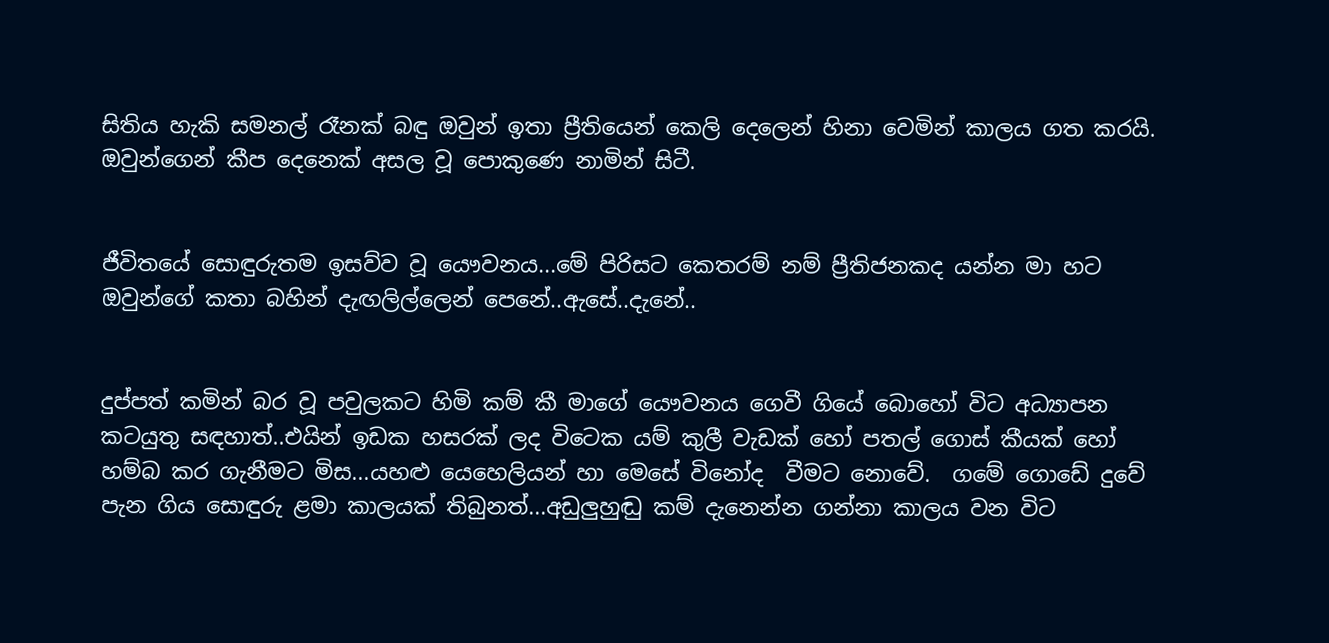සිතිය හැකි සමනල් රෑනක් බඳු ඔවුන් ඉතා ප්‍රීතියෙන් කෙලි දෙලෙන් හිනා වෙමින් කාලය ගත කරයි. ඔවුන්ගෙන් කීප දෙනෙක් අසල වූ පොකුණෙ නාමින් සිටී.


ජීවිතයේ සොඳුරුතම ඉසව්ව වූ යෞවනය...මේ පිරිසට කෙතරම් නම් ප්‍රීතිජනකද යන්න මා හට ඔවුන්ගේ කතා බහින් දැඟලිල්ලෙන් පෙනේ..ඇසේ..දැනේ..


දුප්පත් කමින් බර වූ පවුලකට හිමි කම් කී මාගේ යෞවනය ගෙවී ගියේ බොහෝ විට අධ්‍යාපන කටයුතු සඳහාත්..එයින් ඉඩක හසරක් ලද විටෙක යම් කුලී වැඩක් හෝ පතල් ගොස් කීයක් හෝ හම්බ කර ගැනීමට මිස...යහළු යෙහෙලියන් හා මෙසේ විනෝද  වීමට නොවේ.  ගමේ ගොඩේ දුවේ පැන ගිය සොඳුරු ළමා කාලයක් තිබුනත්...අඩුලුහුඬු කම් දැනෙන්න ගන්නා කාලය වන විට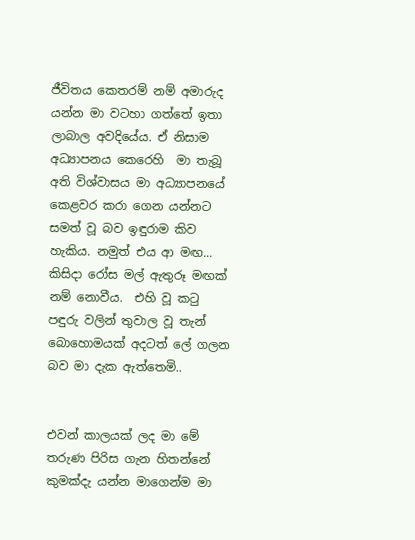ජීවිතය කෙතරම් නම් අමාරුද යන්න මා වටහා ගත්තේ ඉතා ලාබාල අවදියේය. ඒ නිසාම අධ්‍යාපනය කෙරෙහි  මා තැබූ අති විශ්වාසය මා අධ්‍යාපනයේ කෙළවර කරා ගෙන යන්නට සමත් වූ බව ඉඳුරාම කිව හැකිය. නමුත් එය ආ මඟ... කිසිදා රෝස මල් ඇතුරූ මඟක් නම් නොවීය.  එහි වූ කටු පඳුරු වලින් තුවාල වූ තැන් බොහොමයක් අදටත් ලේ ගලන බව මා දැක ඇත්තෙමි..


එවන් කාලයක් ලද මා මේ තරුණ පිරිස ගැන හිතන්නේ කුමක්දැ යන්න මාගෙන්ම මා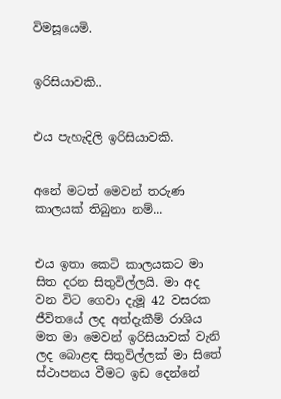විමසූයෙමි.


ඉරිසියාවකි..


එය පැහැදිලි ඉරිසියාවකි.


අනේ මටත් මෙවන් තරුණ කාලයක් තිබුනා නම්...


එය ඉතා කෙටි කාලයකට මා සිත දරන සිතුවිල්ලයි. මා අද වන විට ගෙවා දැමූ 42 වසරක ජීවිතයේ ලද අත්දැකීම් රාශිය මත මා මෙවන් ඉරිසියාවක් වැනි ලද බොළඳ සිතුවිල්ලක් මා සිතේ ස්ථාපනය වීමට ඉඩ දෙන්නේ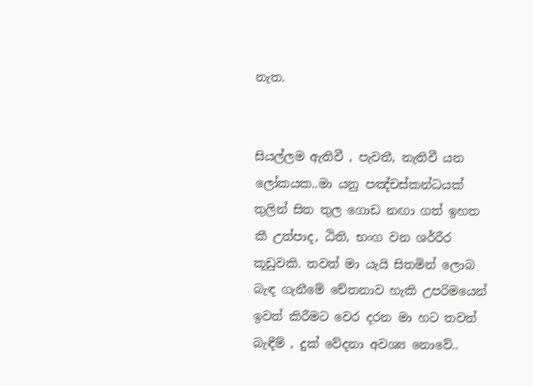නැත.


සියල්ලම ඇතිවී , පැවතී, නැතිවී යන ලෝකයක..මා යනු පඤ්චස්කන්ධයක් තුලින් සිත තුල ගොඩ නඟා ගත් ඉහත කී උත්පාද, ඨිති, භංග වන ශර්‍රීර කූඩුවකි. තවත් මා යැයි සිතමින් ලොබ බැඳ ගැනීමේ චේතනාව හැකි උපරිමයෙන් ඉවත් කිරීමට වෙර දරන මා හට තවත් බැඳීම් , දුක් වේදනා අවශ්‍ය නොවේ..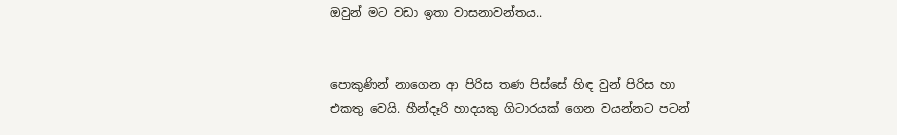ඔවුන් මට වඩා ඉතා වාසනාවන්තය..


පොකුණින් නාගෙන ආ පිරිස තණ පිස්සේ හිඳ වුන් පිරිස හා එකතු වෙයි. හීන්දෑරි හාදයකු ගිටාරයක් ගෙන වයන්නට පටන්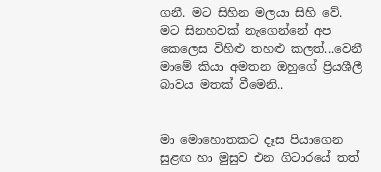ගනී. මට සිහින මලයා සිහි වේ.  මට සිනහවක් නැගෙන්නේ අප කෙලෙස විහිළු තහළු කලත්...වෙනී මාමේ කියා අමතන ඔහුගේ ප්‍රියශීලී බාවය මතක් වීමෙනි..


මා මොහොතකට දෑස පියාගෙන සුළඟ හා මුසුව එන ගිටාරයේ තත්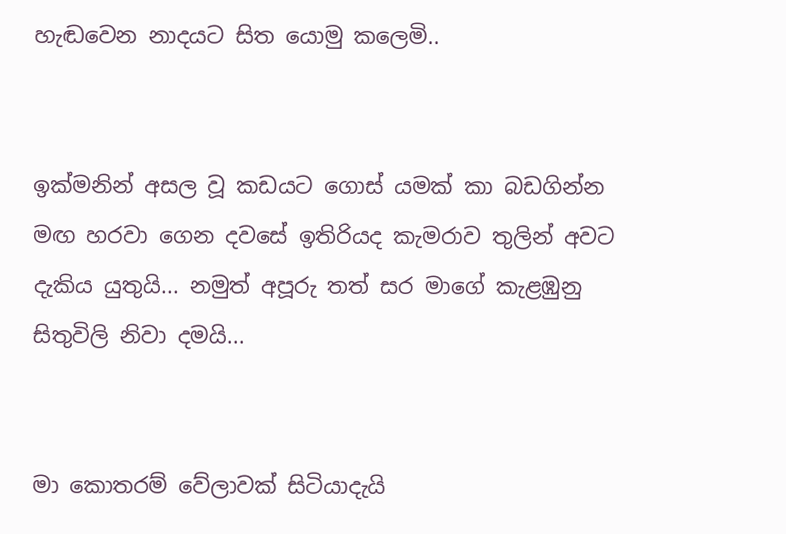හැඬවෙන නාදයට සිත යොමු කලෙමි..


ඉක්මනින් අසල වූ කඩයට ගොස් යමක් කා බඩගින්න මඟ හරවා ගෙන දවසේ ඉතිරියද කැමරාව තුලින් අවට දැකිය යුතුයි... නමුත් අපූරු තත් සර මාගේ කැළඹුනු සිතුවිලි නිවා දමයි...


මා කොතරම් වේලාවක් සිටියාදැයි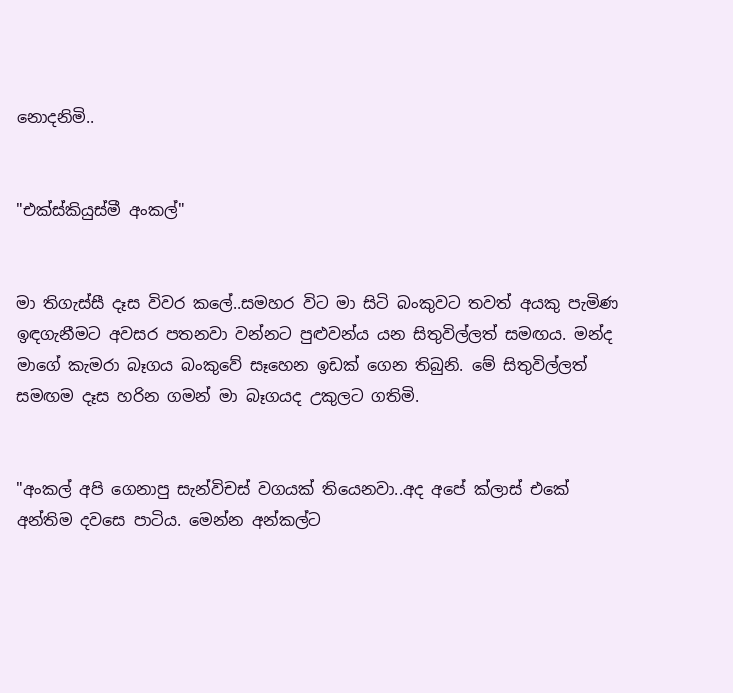නොදනිමි..


"එක්ස්කියුස්මී අංකල්"


මා තිගැස්සී දෑස විවර කලේ..සමහර විට මා සිටි බංකුවට තවත් අයකු පැමිණ ඉඳගැනීමට අවසර පතනවා වන්නට පුළුවන්ය යන සිතුවිල්ලත් සමඟය. මන්ද මාගේ කැමරා බෑගය බංකුවේ සෑහෙන ඉඩක් ගෙන තිබුනි. මේ සිතුවිල්ලත් සමඟම දෑස හරින ගමන් මා බෑගයද උකුලට ගතිමි.


"අංකල් අපි ගෙනාපු සැන්විචස් වගයක් තියෙනවා..අද අපේ ක්ලාස් එකේ අන්තිම දවසෙ පාටිය. මෙන්න අන්කල්ට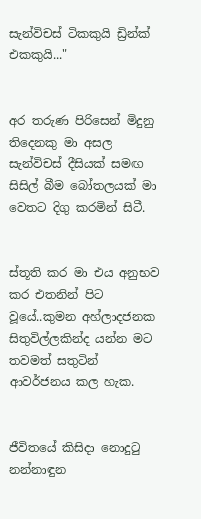සැන්විචස් ටිකකුයි ඩ්‍රින්ක් එකකුයි..."


අර තරුණ පිරිසෙන් මිදුනු තිදෙනකු මා අසල සැන්විචස් දීසියක් සමඟ සිසිල් බීම බෝතලයක් මා වෙතට දිගු කරමින් සිටී.


ස්තූති කර මා එය අනුභව කර එතනින් පිට වූයේ..කුමන අහ්ලාදජනක සිතුවිල්ලකින්ද යන්න මට තවමත් සතුටින් ආවර්ජනය කල හැක.


ජීවිතයේ කිසිදා නොදුටු නන්නාඳුන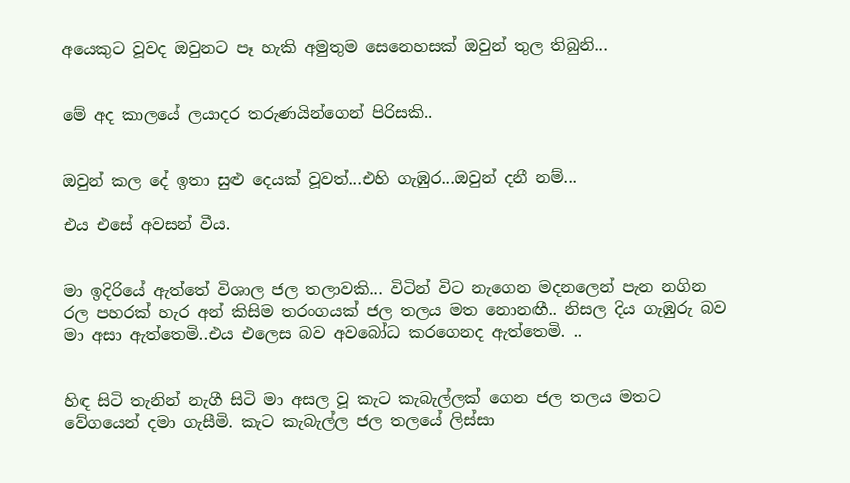අයෙකුට වූවද ඔවුනට පෑ හැකි අමුතුම සෙනෙහසක් ඔවුන් තුල තිබුනි...


මේ අද කාලයේ ලයාදර තරුණයින්ගෙන් පිරිසකි..


ඔවුන් කල දේ ඉතා සුළු දෙයක් වූවත්...එහි ගැඹුර...ඔවුන් දනී නම්...

එය එසේ අවසන් වීය.


මා ඉදිරියේ ඇත්තේ විශාල ජල තලාවකි... විටින් විට නැගෙන මදනලෙන් පැන නගින රල පහරක් හැර අන් කිසිම තරංගයක් ජල තලය මත නොනඟී.. නිසල දිය ගැඹුරු බව මා අසා ඇත්තෙමි..එය එලෙස බව අවබෝධ කරගෙනද ඇත්තෙමි. ..


හිඳ සිටි තැනින් නැගී සිටි මා අසල වූ කැට කැබැල්ලක් ගෙන ජල තලය මතට වේගයෙන් දමා ගැසීමි. කැට කැබැල්ල ජල තලයේ ලිස්සා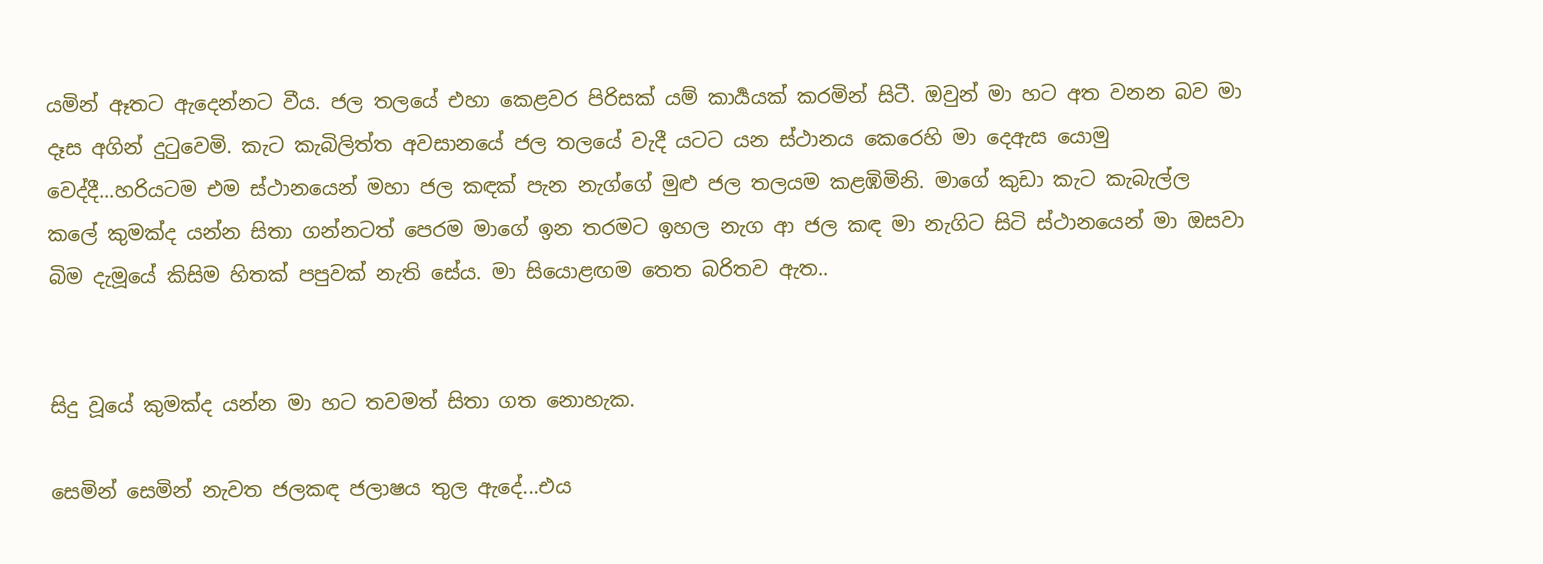යමින් ඈතට ඇදෙන්නට වීය. ජල තලයේ එහා කෙළවර පිරිසක් යම් කාර්‍යයක් කරමින් සිටී. ඔවුන් මා හට අත වනන බව මා දෑස අගින් දුටුවෙමි. කැට කැබිලිත්ත අවසානයේ ජල තලයේ වැදී යටට යන ස්ථානය කෙරෙහි මා දෙඇස යොමු වෙද්දී...හරියටම එම ස්ථානයෙන් මහා ජල කඳක් පැන නැග්ගේ මුළු ජල තලයම කළඹිමිනි. මාගේ කුඩා කැට කැබැල්ල කලේ කුමක්ද යන්න සිතා ගන්නටත් පෙරම මාගේ ඉන තරමට ඉහල නැග ආ ජල කඳ මා නැගිට සිටි ස්ථානයෙන් මා ඔසවා බිම දැමූයේ කිසිම හිතක් පපුවක් නැති සේය. මා සියොළඟම තෙත බරිතව ඇත..


සිදු වූයේ කුමක්ද යන්න මා හට තවමත් සිතා ගත නොහැක.

සෙමින් සෙමින් නැවත ජලකඳ ජලාෂය තුල ඇදේ...එය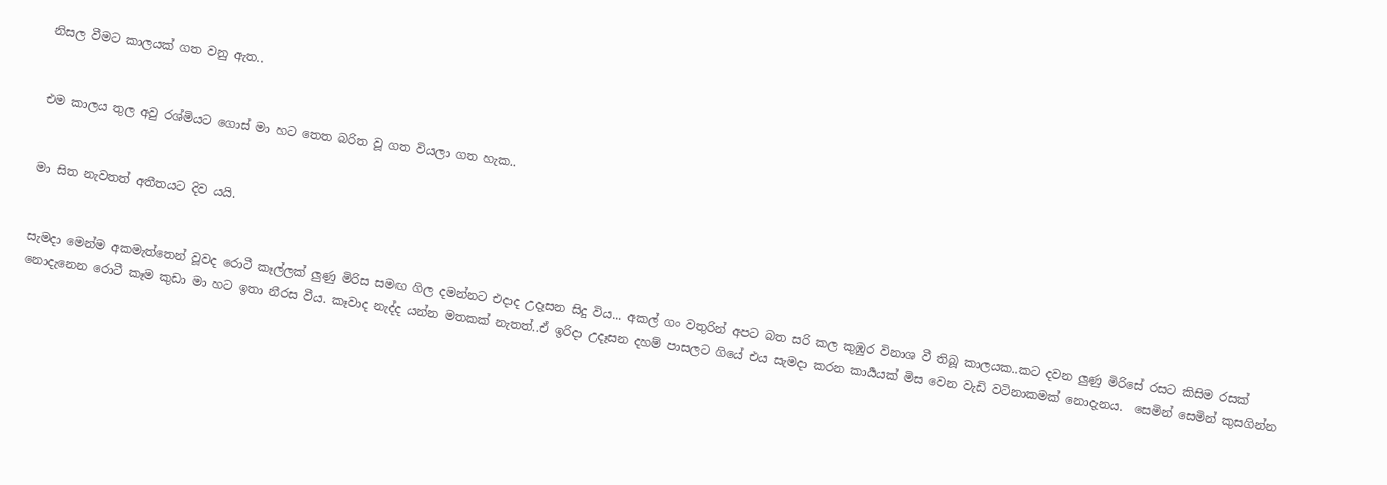නිසල වීමට කාලයක් ගත වනු ඇත..


එම කාලය තුල අවු රශ්මියට ගොස් මා හට තෙත බරිත වූ ගත වියලා ගත හැක..


මා සිත නැවතත් අතීතයට දිව යයි.


සැමදා මෙන්ම අකමැත්තෙන් වූවද රොටී කෑල්ලක් ලුණු මිරිස සමඟ ගිල දමන්නට එදාද උදෑසන සිදු විය... අකල් ගං වතුරින් අපට බත සරි කල කුඹුර විනාශ වී තිබූ කාලයක..කට දවන ලුණු මිරිසේ රසට කිසිම රසක් නොදැනෙන රොටී කෑම කුඩා මා හට ඉතා නීරස වීය. කෑවාද නැද්ද යන්න මතකක් නැතත්..ඒ ඉරිදා උදෑසන දහම් පාසලට ගියේ එය සැමදා කරන කාර්‍යයක් මිස වෙන වැඩි වටිනාකමක් නොදැනය.  සෙමින් සෙමින් කුසගින්න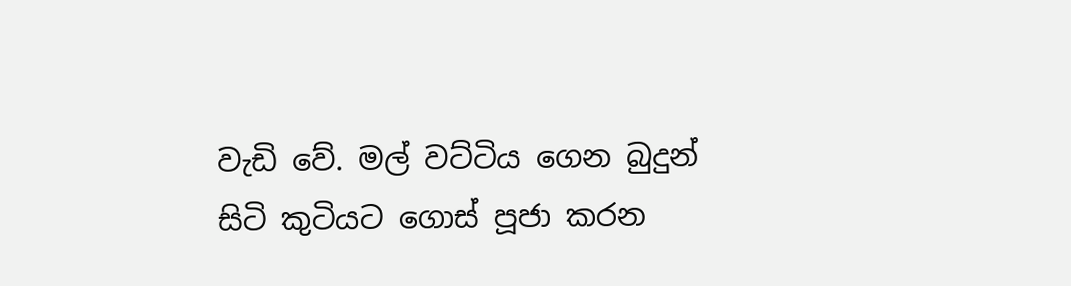වැඩි වේ. මල් වට්ටිය ගෙන බුදුන් සිටි කුටියට ගොස් පූජා කරන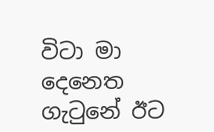විටා මා දෙනෙත ගැටුනේ ඊට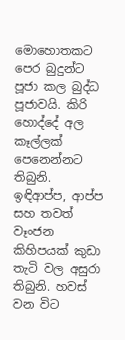මොහොතකට පෙර බුදුන්ට පූජා කල බුද්ධ පූජාවයි. කිරි හොද්දේ අල කෑල්ලක් පෙනෙන්නට තිබුනි. ඉඳිආප්ප, ආප්ප සහ තවත් වෑංජන කිහිපයක් කුඩා තැටි වල අසුරා තිබුනි. හවස් වන විට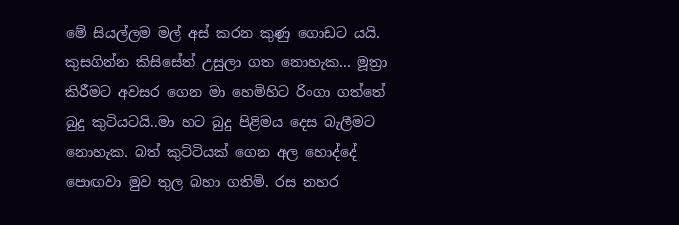මේ සියල්ලම මල් අස් කරන කුණු ගොඩට යයි. කුසගින්න කිසිසේත් උසුලා ගත නොහැක... මූත්‍රා කිරීමට අවසර ගෙන මා හෙමිහිට රිංගා ගත්තේ බුදු කුටියටයි..මා හට බුදු පිළිමය දෙස බැලීමට නොහැක. බත් කුට්ටියක් ගෙන අල හොද්දේ පොඟවා මුව තුල බහා ගතිමි. රස නහර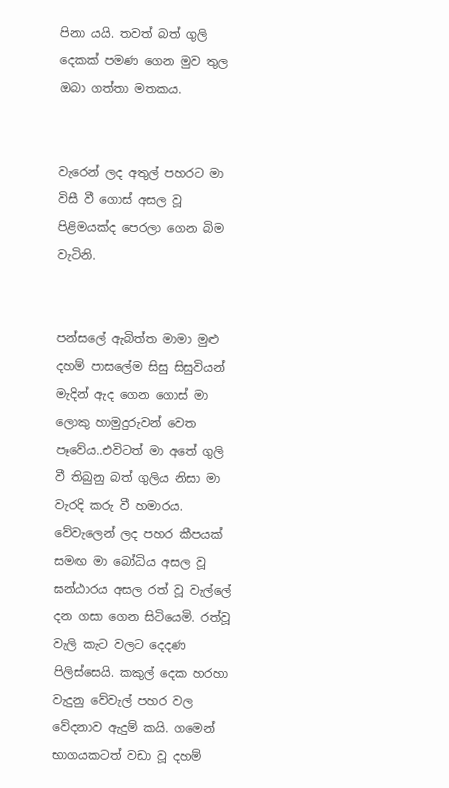පිනා යයි. තවත් බත් ගුලි දෙකක් පමණ ගෙන මුව තුල ඔබා ගත්තා මතකය.


වැරෙන් ලද අතුල් පහරට මා විසී වී ගොස් අසල වූ පිළිමයක්ද පෙරලා ගෙන බිම වැටිනි.


පන්සලේ ඇබිත්ත මාමා මුළු දහම් පාසලේම සිසු සිසුවියන් මැදින් ඇද ගෙන ගොස් මා ලොකු හාමුදුරුවන් වෙත පෑවේය..එවිටත් මා අතේ ගුලි වී තිබුනු බත් ගුලිය නිසා මා වැරදි කරු වී හමාරය. වේවැලෙන් ලද පහර කීපයක් සමඟ මා බෝධිය අසල වූ ඝන්ඨාරය අසල රත් වූ වැල්ලේ දන ගසා ගෙන සිටියෙමි. රත්වූ වැලි කැට වලට දෙදණ පිලිස්සෙයි. කකුල් දෙක හරහා වැදුනු වේවැල් පහර වල වේදනාව ඇදුම් කයි. ගමෙන් භාගයකටත් වඩා වූ දහම්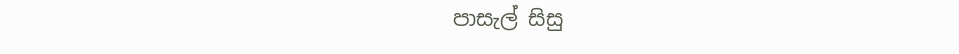පාසැල් සිසු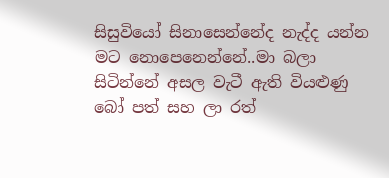සිසුවියෝ සිනාසෙන්නේද නැද්ද යන්න මට නොපෙනෙන්නේ..මා බලා සිටින්නේ අසල වැටී ඇති වියළුණු බෝ පත් සහ ලා රත්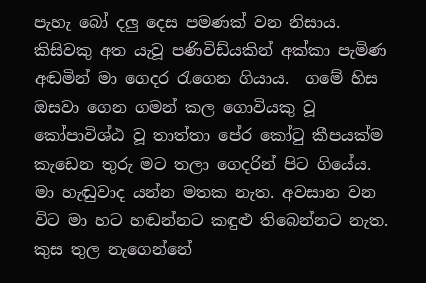පැහැ බෝ දලු දෙස පමණක් වන නිසාය. කිසිවකු අත යැවූ පණිවිඩ්යකින් අක්කා පැමිණ අඬමින් මා ගෙදර රැගෙන ගියාය.  ගමේ හිස ඔසවා ගෙන ගමන් කල ගොවියකු වූ කෝපාවිශ්ඨ වූ තාත්තා පේර කෝටු කීපයක්ම කැඩෙන තුරු මට තලා ගෙදරින් පිට ගියේය. මා හැඬුවාද යන්න මතක නැත. අවසාන වන විට මා හට හඬන්නට කඳුළු තිබෙන්නට නැත. කුස තුල නැගෙන්නේ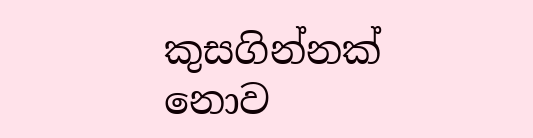කුසගින්නක් නොව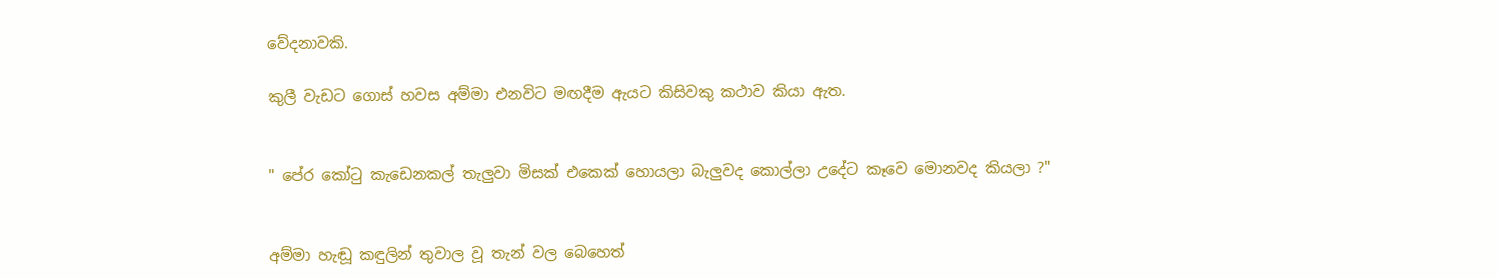වේදනාවකි.

කුලී වැඩට ගොස් හවස අම්මා එනවිට මඟදීම ඇයට කිසිවකු කථාව කියා ඇත.


" පේර කෝටු කැඩෙනකල් තැලුවා මිසක් එකෙක් හොයලා බැලුවද කොල්ලා උදේට කෑවෙ මොනවද කියලා ?"


අම්මා හැඬූ කඳුලින් තුවාල වූ තැන් වල බෙහෙත්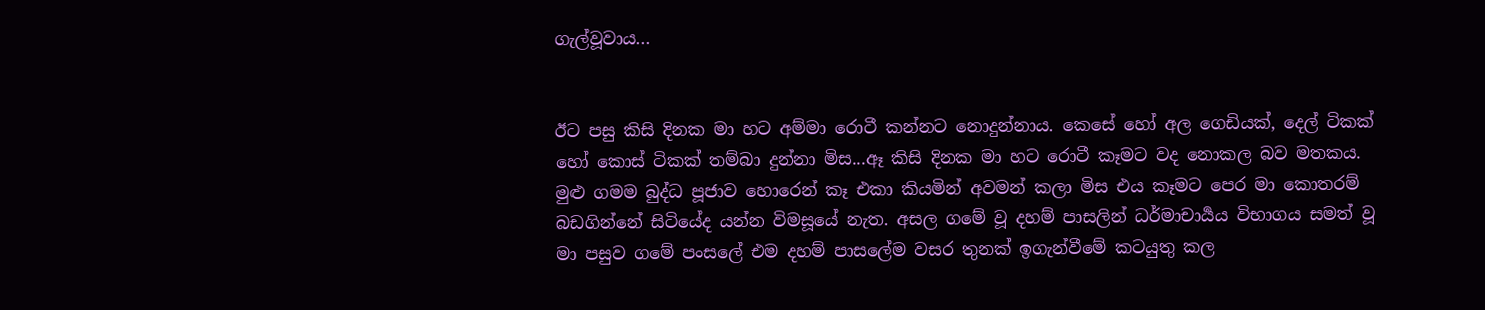ගැල්වූවාය...


ඊට පසු කිසි දිනක මා හට අම්මා රොටී කන්නට නොදුන්නාය. කෙසේ හෝ අල ගෙඩියක්, දෙල් ටිකක් හෝ කොස් ටිකක් තම්බා දුන්නා මිස...ඈ කිසි දිනක මා හට රොටී කෑමට වද නොකල බව මතකය. මුළු ගමම බුද්ධ පූජාව හොරෙන් කෑ එකා කියමින් අවමන් කලා මිස එය කෑමට පෙර මා කොතරම් බඩගින්නේ සිටියේද යන්න විමසූයේ නැත. අසල ගමේ වූ දහම් පාසලින් ධර්මාචාර්‍යය විභාගය සමත් වූ මා පසුව ගමේ පංසලේ එම දහම් පාසලේම වසර තුනක් ඉගැන්වීමේ කටයුතු කල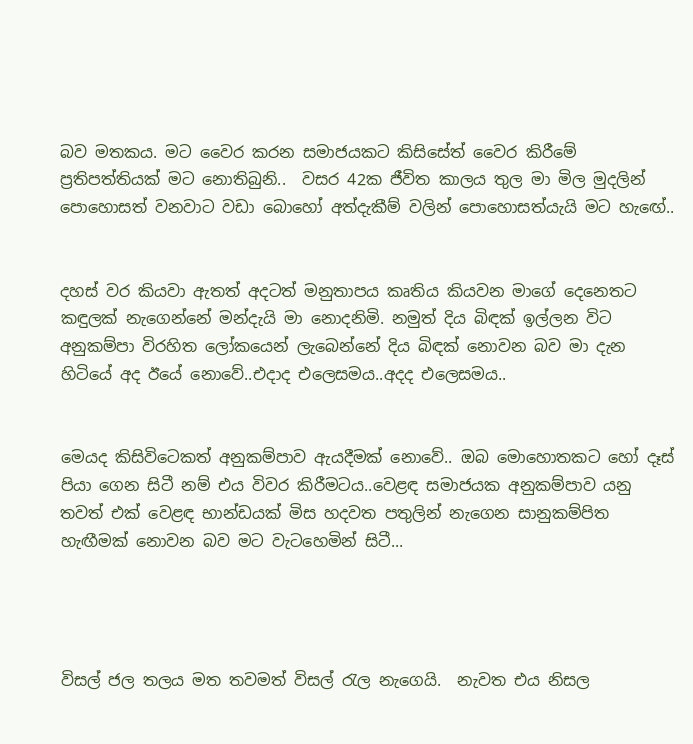බව මතකය. මට වෛර කරන සමාජයකට කිසිසේත් වෛර කිරීමේ ප්‍රතිපත්තියක් මට නොතිබුනි..  වසර 42ක ජීවිත කාලය තුල මා මිල මුදලින් පොහොසත් වනවාට වඩා බොහෝ අත්දැකීම් වලින් පොහොසත්යැයි මට හැඟේ..


දහස් වර කියවා ඇතත් අදටත් මනුතාපය කෘතිය කියවන මාගේ දෙනෙතට කඳුලක් නැගෙන්නේ මන්දැයි මා නොදනිමි. නමුත් දිය බිඳක් ඉල්ලන විට අනුකම්පා විරහිත ලෝකයෙන් ලැබෙන්නේ දිය බිඳක් නොවන බව මා දැන හිටියේ අද ඊයේ නොවේ..එදාද එලෙසමය..අදද එලෙසමය..


මෙයද කිසිවිටෙකත් අනුකම්පාව ඇයදීමක් නොවේ.. ඔබ මොහොතකට හෝ දෑස් පියා ගෙන සිටී නම් එය විවර කිරීමටය..වෙළඳ සමාජයක අනුකම්පාව යනු තවත් එක් වෙළඳ භාන්ඩයක් මිස හදවත පතුලින් නැගෙන සානුකම්පිත හැඟීමක් නොවන බව මට වැටහෙමින් සිටී...




විසල් ජල තලය මත තවමත් විසල් රැල නැගෙයි.  නැවත එය නිසල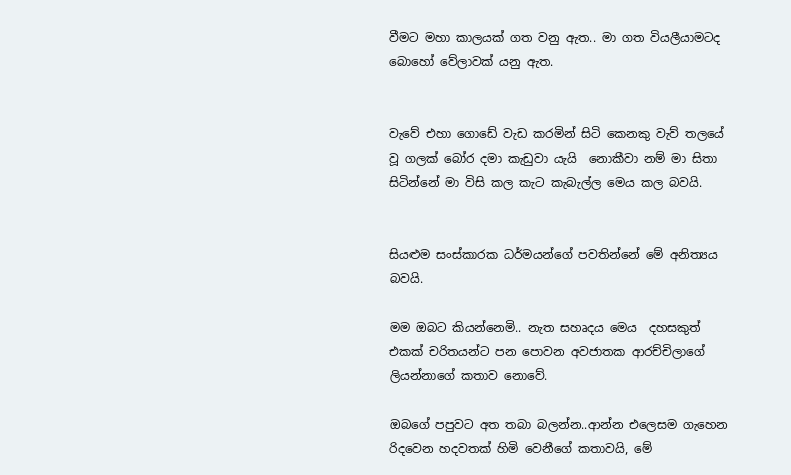වීමට මහා කාලයක් ගත වනු ඇත.. මා ගත වියලීයාමටද බොහෝ වේලාවක් යනු ඇත.


වැවේ එහා ගොඩේ වැඩ කරමින් සිටි කෙනකු වැව් තලයේ වූ ගලක් බෝර දමා කැඩුවා යැයි  නොකීවා නම් මා සිතා සිටින්නේ මා විසි කල කැට කැබැල්ල මෙය කල බවයි.


සියළුම සංස්කාරක ධර්මයන්ගේ පවතින්නේ මේ අනිත්‍යය බවයි.

මම ඔබට කියන්නෙමි.. නැත සහෘදය මෙය  දහසකුත් එකක් චරිතයන්ට පන පොවන අවජාතක ආරච්චිලාගේ ලියන්නාගේ කතාව නොවේ.

ඔබගේ පපුවට අත තබා බලන්න..ආන්න එලෙසම ගැහෙන රිදවෙන හදවතක් හිමි වෙනීගේ කතාවයි, මේ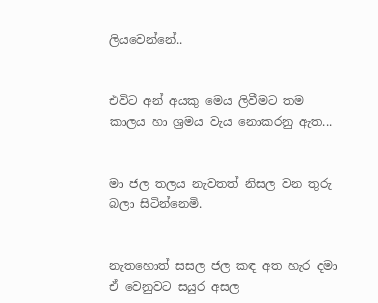ලියවෙන්නේ..


එවිට අන් අයකු මෙය ලිවීමට තම කාලය හා ශ්‍රමය වැය නොකරනු ඇත...


මා ජල තලය නැවතත් නිසල වන තුරු බලා සිටින්නෙමි.


නැතහොත් සසල ජල කඳ අත හැර දමා ඒ වෙනුවට සයුර අසල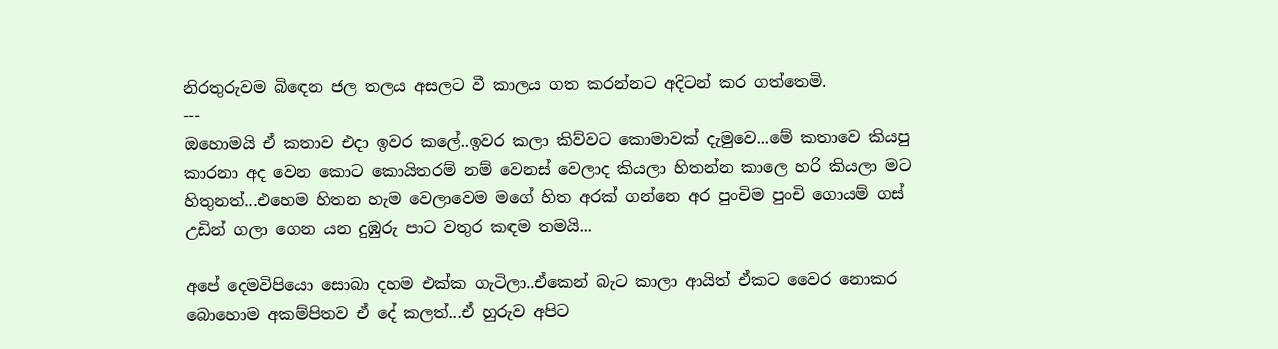නිරතුරුවම බිඳෙන ජල තලය අසලට වී කාලය ගත කරන්නට අදිටන් කර ගත්තෙමි.
---
ඔහොමයි ඒ කතාව එදා ඉවර කලේ..ඉවර කලා කිව්වට කොමාවක් දැමුවෙ...මේ කතාවෙ කියපු කාරනා අද වෙන කොට කොයිතරම් නම් වෙනස් වෙලාද කියලා හිතන්න කාලෙ හරි කියලා මට හිතුනත්...එහෙම හිතන හැම වෙලාවෙම මගේ හිත අරක් ගන්නෙ අර පුංචිම පුංචි ගොයම් ගස් උඩින් ගලා ගෙන යන දුඹුරු පාට වතුර කඳම තමයි...

අපේ දෙමවිපියො සොබා දහම එක්ක ගැටිලා..ඒකෙන් බැට කාලා ආයිත් ඒකට වෛර නොකර බොහොම අකම්පිතව ඒ දේ කලත්...ඒ හුරුව අපිට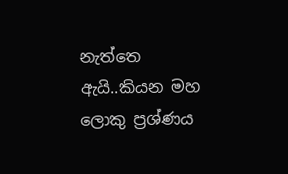නැත්තෙ ඇයි..කියන මහ ලොකු ප්‍රශ්ණය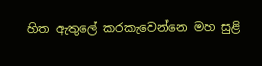හිත ඇතුලේ කරකැවෙන්නෙ මහ සුළි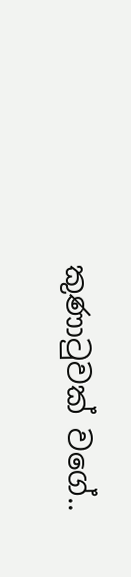කුණාටුවක් වගේ..